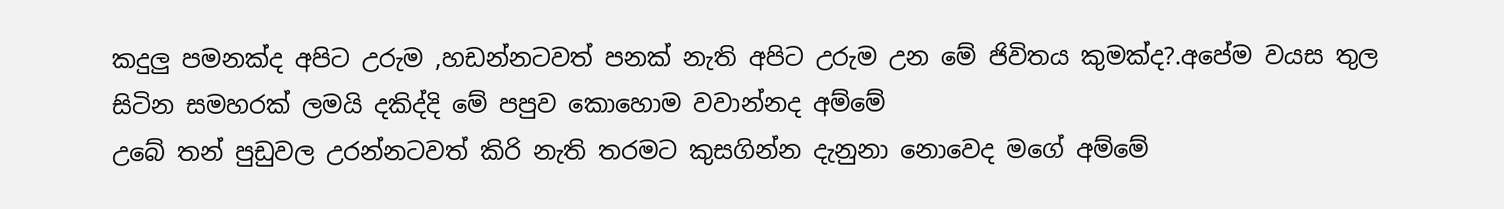කදුලු පමනක්ද අපිට උරුම ,හඩන්නටවත් පනක් නැති අපිට උරුම උන මේ ජිවිතය කුමක්ද?.අපේම වයස තුල සිටින සමහරක් ලමයි දකිද්දි මේ පපුව කොහොම වවාන්නද අම්මේ
උබේ තන් පුඩුවල උරන්නටවත් කිරි නැති තරමට කුසගින්න දැනුනා නොවෙද මගේ අම්මේ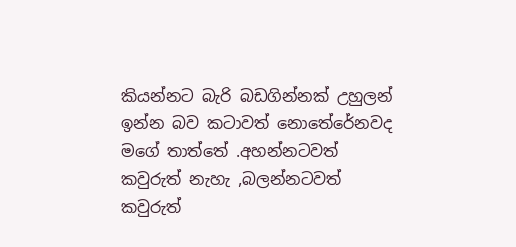කියන්නට බැරි බඩගින්නක් උහුලන් ඉන්න බව කටාවත් නොතේරේනවද මගේ තාත්තේ .අහන්නටවත් කවුරුත් නැහැ ,බලන්නටවත් කවුරුත්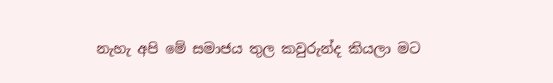නැහැ අපි මේ සමාජය තුල කවුරුන්ද කියලා මට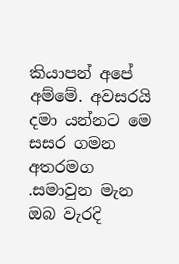කියාපන් අපේ අම්මේ. අවසරයි දමා යන්නට මෙ සසර ගමන අතරමග .සමාවුන මැන ඔබ වැරදි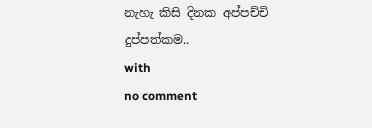නැහැ කිසි දිනක අප්පච්චි
දුප්පත්කම..
with
no comment